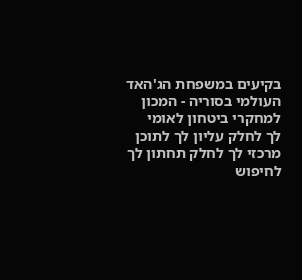בקיעים במשפחת הג'האד העולמי בסוריה - המכון למחקרי ביטחון לאומי
לך לחלק עליון לך לתוכן מרכזי לך לחלק תחתון לך לחיפוש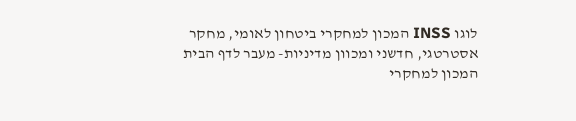לוגו INSS המכון למחקרי ביטחון לאומי, מחקר אסטרטגי, חדשני ומכוון מדיניות- מעבר לדף הבית
המכון למחקרי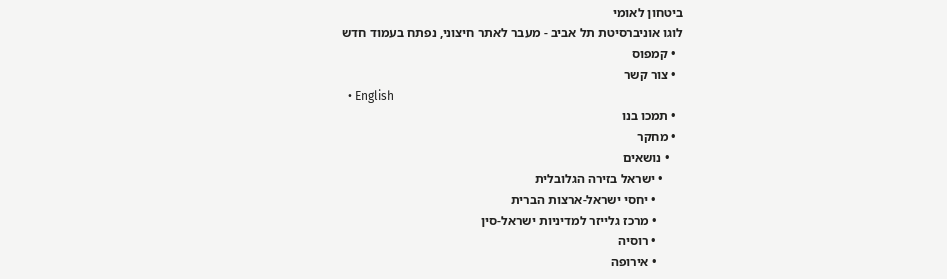ביטחון לאומי
לוגו אוניברסיטת תל אביב - מעבר לאתר חיצוני, נפתח בעמוד חדש
  • קמפוס
  • צור קשר
  • English
  • תמכו בנו
  • מחקר
    • נושאים
      • ישראל בזירה הגלובלית
        • יחסי ישראל-ארצות הברית
        • מרכז גלייזר למדיניות ישראל-סין
        • רוסיה
        • אירופה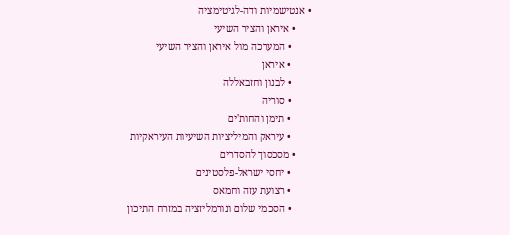• אנטישמיות ודה-לגיטימציה
      • איראן והציר השיעי
        • המערכה מול איראן והציר השיעי
        • איראן
        • לבנון וחזבאללה
        • סוריה
        • תימן והחות'ים
        • עיראק והמיליציות השיעיות העיראקיות
      • מסכסוך להסדרים
        • יחסי ישראל-פלסטינים
        • רצועת עזה וחמאס
        • הסכמי שלום ונורמליזציה במזרח התיכון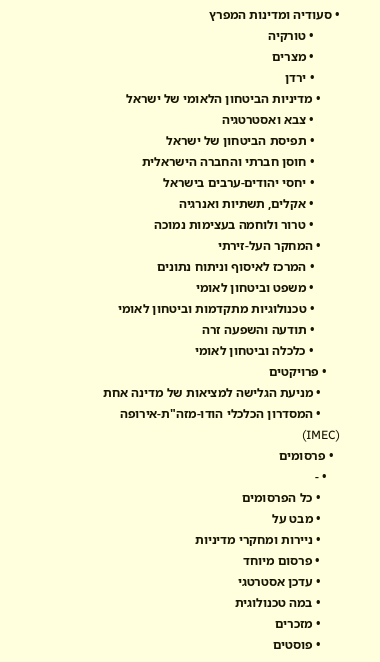• סעודיה ומדינות המפרץ
        • טורקיה
        • מצרים
        • ירדן
      • מדיניות הביטחון הלאומי של ישראל
        • צבא ואסטרטגיה
        • תפיסת הביטחון של ישראל
        • חוסן חברתי והחברה הישראלית
        • יחסי יהודים-ערבים בישראל
        • אקלים, תשתיות ואנרגיה
        • טרור ולוחמה בעצימות נמוכה
      • המחקר העל-זירתי
        • המרכז לאיסוף וניתוח נתונים
        • משפט וביטחון לאומי
        • טכנולוגיות מתקדמות וביטחון לאומי
        • תודעה והשפעה זרה
        • כלכלה וביטחון לאומי
    • פרויקטים
      • מניעת הגלישה למציאות של מדינה אחת
      • המסדרון הכלכלי הודו-מזה"ת-אירופה (IMEC)
  • פרסומים
    • -
      • כל הפרסומים
      • מבט על
      • ניירות ומחקרי מדיניות
      • פרסום מיוחד
      • עדכן אסטרטגי
      • במה טכנולוגית
      • מזכרים
      • פוסטים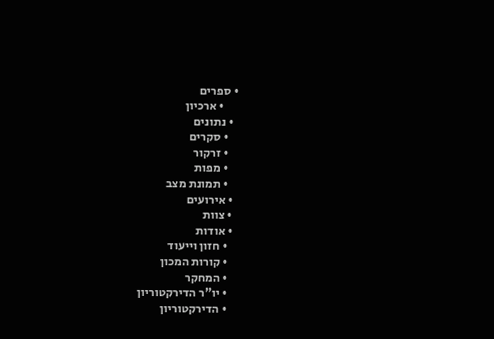• ספרים
      • ארכיון
  • נתונים
    • סקרים
    • זרקור
    • מפות
    • תמונת מצב
  • אירועים
  • צוות
  • אודות
    • חזון וייעוד
    • קורות המכון
    • המחקר
    • יו"ר הדירקטוריון
    • הדירקטוריון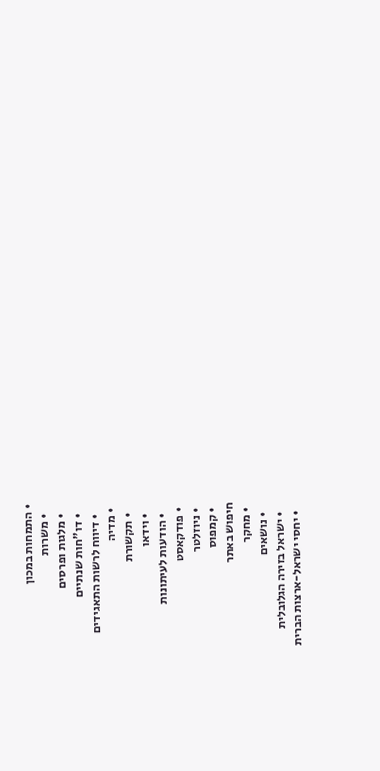• התמחות במכון
    • משרות
    • מלגות ופרסים
    • דו"חות שנתיים
    • דיווח לרשות התאגידים
  • מדיה
    • תקשורת
    • וידאו
    • הודעות לעיתונות
  • פודקאסט
  • ניוזלטר
  • קמפוס
חיפוש באתר
  • מחקר
    • נושאים
    • ישראל בזירה הגלובלית
    • יחסי ישראל-ארצות הברית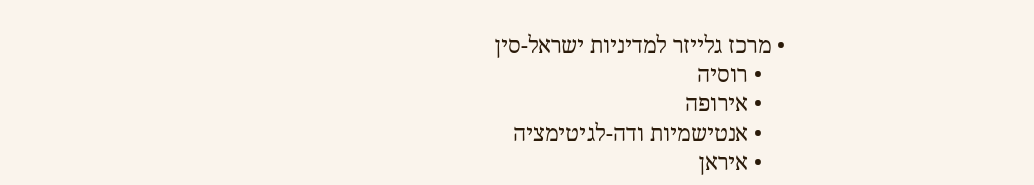• מרכז גלייזר למדיניות ישראל-סין
    • רוסיה
    • אירופה
    • אנטישמיות ודה-לגיטימציה
    • איראן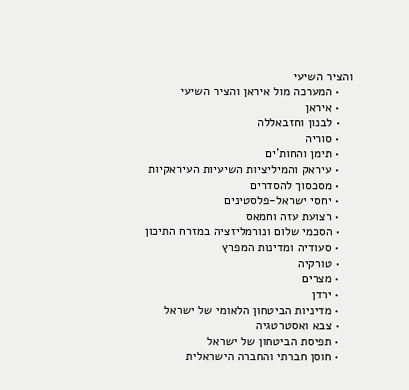והציר השיעי
    • המערכה מול איראן והציר השיעי
    • איראן
    • לבנון וחזבאללה
    • סוריה
    • תימן והחות'ים
    • עיראק והמיליציות השיעיות העיראקיות
    • מסכסוך להסדרים
    • יחסי ישראל-פלסטינים
    • רצועת עזה וחמאס
    • הסכמי שלום ונורמליזציה במזרח התיכון
    • סעודיה ומדינות המפרץ
    • טורקיה
    • מצרים
    • ירדן
    • מדיניות הביטחון הלאומי של ישראל
    • צבא ואסטרטגיה
    • תפיסת הביטחון של ישראל
    • חוסן חברתי והחברה הישראלית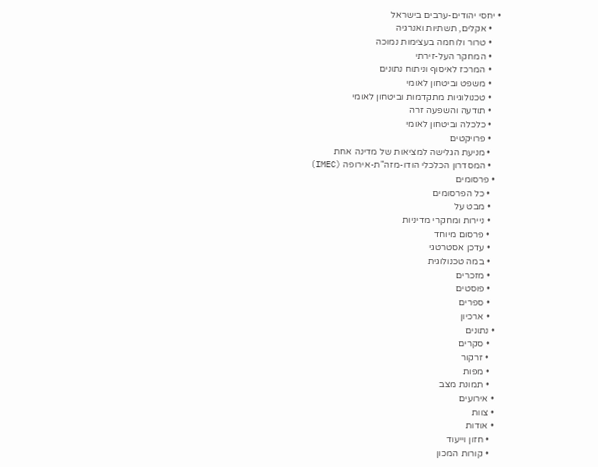• יחסי יהודים-ערבים בישראל
    • אקלים, תשתיות ואנרגיה
    • טרור ולוחמה בעצימות נמוכה
    • המחקר העל-זירתי
    • המרכז לאיסוף וניתוח נתונים
    • משפט וביטחון לאומי
    • טכנולוגיות מתקדמות וביטחון לאומי
    • תודעה והשפעה זרה
    • כלכלה וביטחון לאומי
    • פרויקטים
    • מניעת הגלישה למציאות של מדינה אחת
    • המסדרון הכלכלי הודו-מזה"ת-אירופה (IMEC)
  • פרסומים
    • כל הפרסומים
    • מבט על
    • ניירות ומחקרי מדיניות
    • פרסום מיוחד
    • עדכן אסטרטגי
    • במה טכנולוגית
    • מזכרים
    • פוסטים
    • ספרים
    • ארכיון
  • נתונים
    • סקרים
    • זרקור
    • מפות
    • תמונת מצב
  • אירועים
  • צוות
  • אודות
    • חזון וייעוד
    • קורות המכון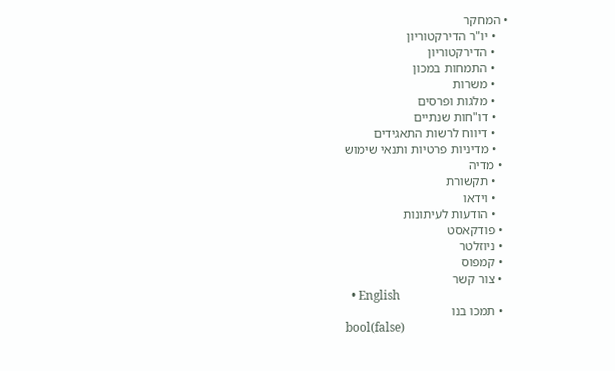• המחקר
    • יו"ר הדירקטוריון
    • הדירקטוריון
    • התמחות במכון
    • משרות
    • מלגות ופרסים
    • דו"חות שנתיים
    • דיווח לרשות התאגידים
    • מדיניות פרטיות ותנאי שימוש
  • מדיה
    • תקשורת
    • וידאו
    • הודעות לעיתונות
  • פודקאסט
  • ניוזלטר
  • קמפוס
  • צור קשר
  • English
  • תמכו בנו
bool(false)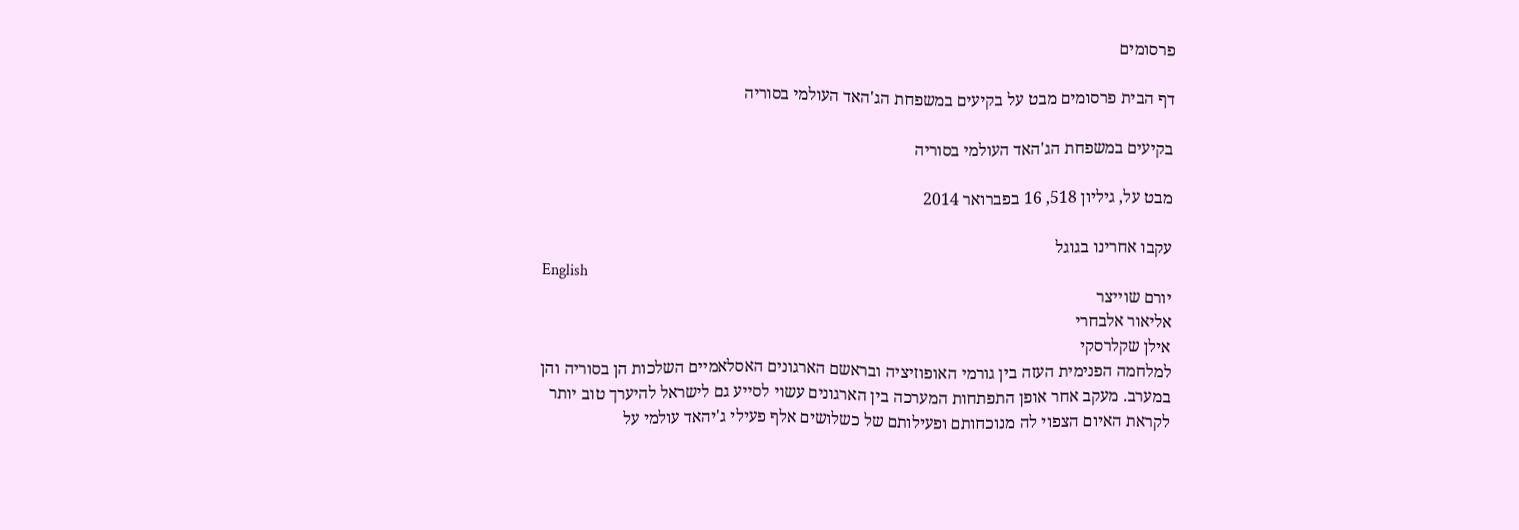פרסומים

דף הבית פרסומים מבט על בקיעים במשפחת הג'האד העולמי בסוריה

בקיעים במשפחת הג'האד העולמי בסוריה

מבט על, גיליון 518, 16 בפברואר 2014

עקבו אחרינו בגוגל
English
יורם שוייצר
אליאור אלבחרי
אילן שקלרסקי
למלחמה הפנימית העזה בין גורמי האופוזיציה ובראשם הארגונים האסלאמיים השלכות הן בסוריה והן במערב. מעקב אחר אופן התפתחות המערכה בין הארגונים עשוי לסייע גם לישראל להיערך טוב יותר לקראת האיום הצפוי לה מנוכחותם ופעילותם של כשלושים אלף פעילי ג'יהאד עולמי על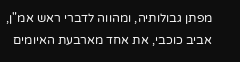מפתן גבולותיה, ומהווה לדברי ראש אמ"ן, אביב כוכבי, את אחד מארבעת האיומים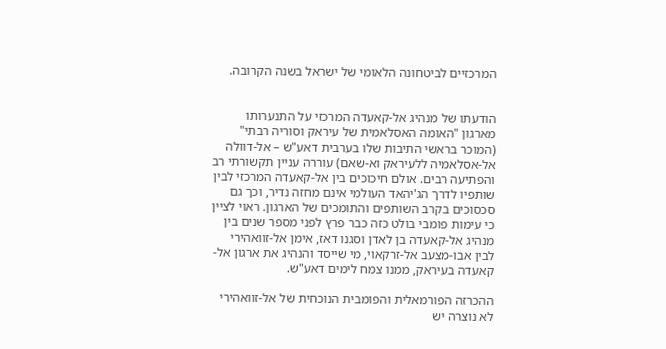המרכזיים לביטחונה הלאומי של ישראל בשנה הקרובה.


הודעתו של מנהיג אל-קאעדה המרכזי על התנערותו מארגון "האומה האסלאמית של עיראק וסוריה רבתי" (המוכר בראשי התיבות שלו בערבית דאע"ש – אל-דוולה אל-אסלאמיה ללעיראק וא-שאם) עוררה עניין תקשורתי רב והפתיעה רבים. אולם חיכוכים בין אל-קאעדה המרכזי לבין שותפיו לדרך הג'יהאד העולמי אינם מחזה נדיר, וכך גם סכסוכים בקרב השותפים והתומכים של הארגון. ראוי לציין כי עימות פומבי בולט כזה כבר פרץ לפני מספר שנים בין מנהיג אל-קאעדה בן לאדן וסגנו דאז, אימן אל-זוואהירי לבין אבו-מצעב אל-זרקאוי, מי שייסד והנהיג את ארגון אל-קאעדה בעיראק, ממנו צמח לימים דאע"ש.

ההכרזה הפורמאלית והפומבית הנוכחית של אל-זוואהירי לא נוצרה יש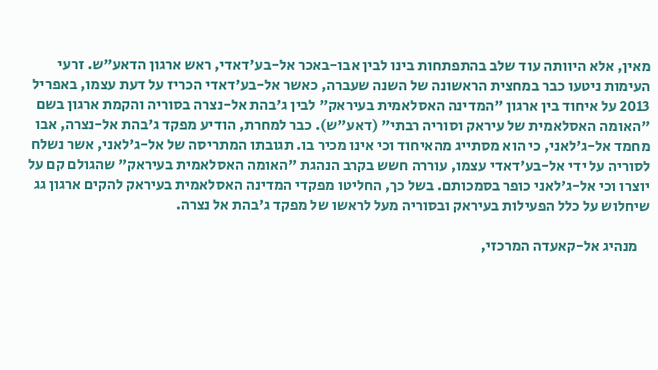מאין, אלא היוותה עוד שלב בהתפתחות בינו לבין אבו-באכר אל-בע'דאדי, ראש ארגון הדאע"ש. זרעי העימות ניטעו כבר במחצית הראשונה של השנה שעברה, כאשר אל-בע'דאדי הכריז על דעת עצמו, באפריל 2013 על איחוד בין ארגון "המדינה האסלאמית בעיראק" לבין ג'בהת אל-נצרה בסוריה והקמת ארגון בשם "האומה האסלאמית של עיראק וסוריה רבתי" (דאע"ש). כבר למחרת, הודיע מפקד ג'בהת אל-נצרה, אבו מחמד אל-ג'לאני, כי הוא מסתייג מהאיחוד וכי אינו מכיר בו. תגובתו המתריסה של אל-ג'לאני, אשר נשלח לסוריה על ידי אל-בע'דאדי עצמו, עוררה חשש בקרב הנהגת "האומה האסלאמית בעיראק" שהגולם קם על יוצרו וכי אל-ג'לאני כופר בסמכותם. בשל כך, החליטו מפקדי המדינה האסלאמית בעיראק להקים ארגון גג שיחלוש על כלל הפעילות בעיראק ובסוריה מעל לראשו של מפקד ג'בהת אל נצרה.

    מנהיג אל-קאעדה המרכזי,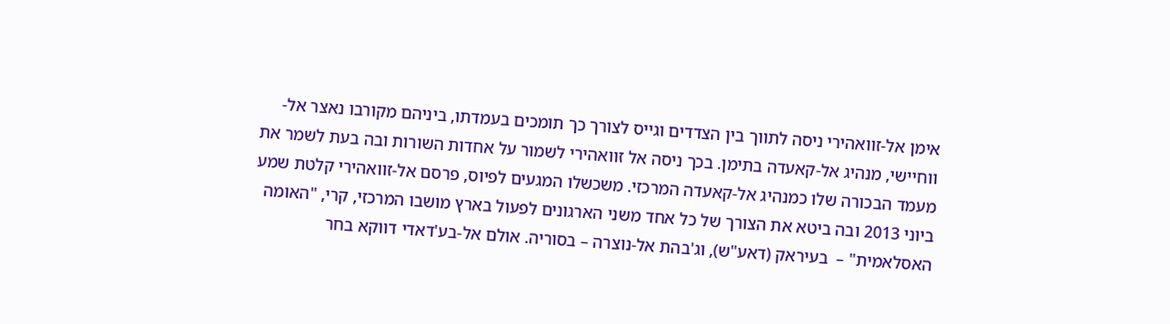אימן אל-זוואהירי ניסה לתווך בין הצדדים וגייס לצורך כך תומכים בעמדתו, ביניהם מקורבו נאצר אל-ווחיישי, מנהיג אל-קאעדה בתימן. בכך ניסה אל זוואהירי לשמור על אחדות השורות ובה בעת לשמר את מעמד הבכורה שלו כמנהיג אל-קאעדה המרכזי. משכשלו המגעים לפיוס, פרסם אל-זוואהירי קלטת שמע ביוני 2013 ובה ביטא את הצורך של כל אחד משני הארגונים לפעול בארץ מושבו המרכזי, קרי, "האומה האסלאמית" –  בעיראק (דאע"ש), וג'בהת אל-נוצרה – בסוריה. אולם אל-בע'דאדי דווקא בחר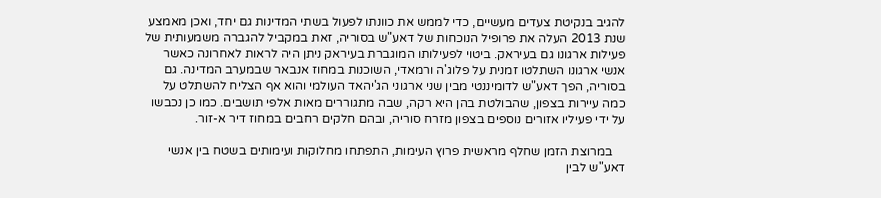להגיב בנקיטת צעדים מעשיים, כדי לממש את כוונתו לפעול בשתי המדינות גם יחד, ואכן מאמצע שנת 2013 העלה את פרופיל הנוכחות של דאע"ש בסוריה, זאת במקביל להגברה משמעותית של פעילות ארגונו גם בעיראק. ביטוי לפעילותו המוגברת בעיראק ניתן היה לראות לאחרונה כאשר אנשי ארגונו השתלטו זמנית על פלוג'ה ורמאדי, השוכנות במחוז אנבאר שבמערב המדינה. גם בסוריה, הפך דאע"ש לדומיננטי מבין שני ארגוני הג'יהאד העולמי והוא אף הצליח להשתלט על כמה עיירות בצפון, שהבולטת בהן היא רקה, שבה מתגוררים מאות אלפי תושבים. כמו כן נכבשו על ידי פעיליו אזורים נוספים בצפון מזרח סוריה, ובהם חלקים רחבים במחוז דיר א-זור.

    במרוצת הזמן שחלף מראשית פרוץ העימות, התפתחו מחלוקות ועימותים בשטח בין אנשי דאע"ש לבין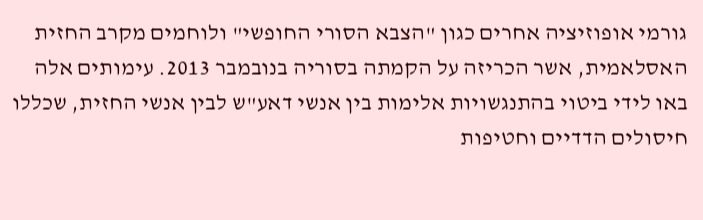גורמי אופוזיציה אחרים כגון "הצבא הסורי החופשי" ולוחמים מקרב החזית האסלאמית, אשר הכריזה על הקמתה בסוריה בנובמבר 2013. עימותים אלה באו לידי ביטוי בהתנגשויות אלימות בין אנשי דאע"ש לבין אנשי החזית, שכללו חיסולים הדדיים וחטיפות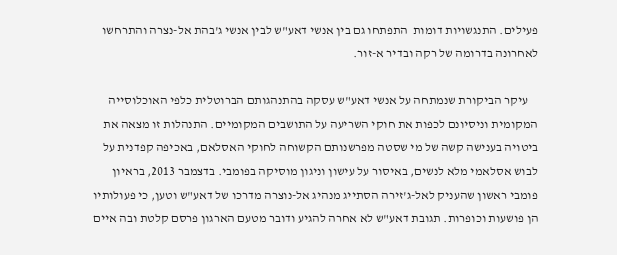פעילים. התנגשויות דומות  התפתחו גם בין אנשי דאע"ש לבין אנשי ג'בהת אל-נצרה והתרחשו לאחרונה בדרומה של רקה ובדיר א-זור.

    עיקר הביקורת שנמתחה על אנשי דאע"ש עסקה בהתנהגותם הברוטלית כלפי האוכלוסייה המקומית וניסיונם לכפות את חוקי השריעה על התושבים המקומיים. התנהלות זו מצאה את ביטויה בענישה קשה של מי שסטה מפרשנותם הקשוחה לחוקי האסלאם, באכיפה קפדנית על לבוש אסלאמי מלא לנשים, באיסור על עישון וניגון מוסיקה בפומבי. בדצמבר 2013, בראיון פומבי ראשון שהעניק לאל-ג'זירה הסתייג מנהיג אל-נוצרה מדרכו של דאע"ש וטען, כי פעולותיו הן פושעות וכופרות. תגובת דאע"ש לא אחרה להגיע ודובר מטעם הארגון פרסם קלטת ובה איים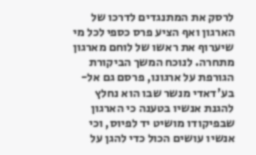לרסק את המתנגדים לדרכו של הארגון ואף הציע פרס כספי לכל מי שיערוף את ראשו של לוחם מארגון מתחרה. לנוכח המשך הביקורת הגורפת על ארגונו, פרסם גם אל-בע'דאדי מנשר שבו הוא נחלץ להגנת אנשיו בטענה כי הארגון שבפיקודו מושיט יד לפיוס, וכי אנשיו עושים הכול כדי להגן על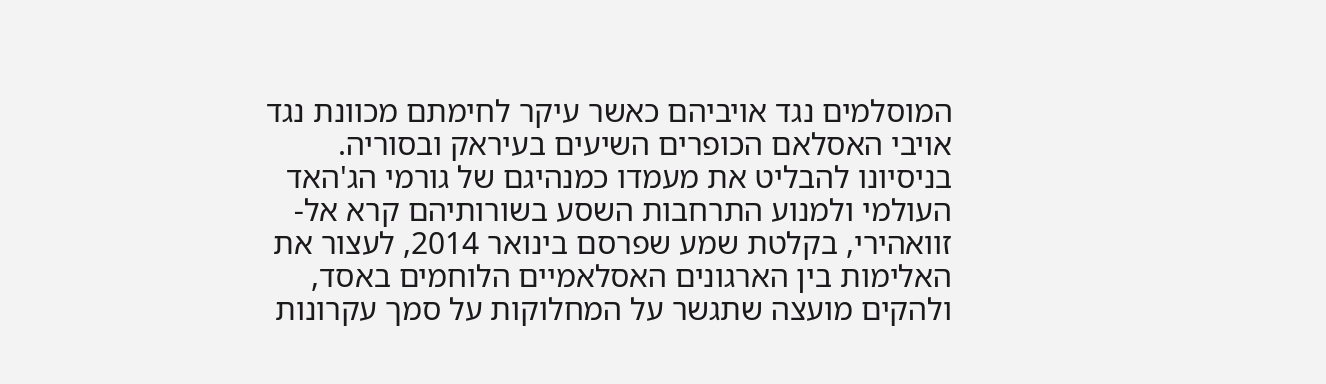המוסלמים נגד אויביהם כאשר עיקר לחימתם מכוונת נגד אויבי האסלאם הכופרים השיעים בעיראק ובסוריה. בניסיונו להבליט את מעמדו כמנהיגם של גורמי הג'האד העולמי ולמנוע התרחבות השסע בשורותיהם קרא אל-זוואהירי, בקלטת שמע שפרסם בינואר 2014, לעצור את האלימות בין הארגונים האסלאמיים הלוחמים באסד, ולהקים מועצה שתגשר על המחלוקות על סמך עקרונות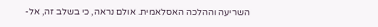השריעה וההלכה האסלאמית. אולם נראה, כי בשלב זה, אל-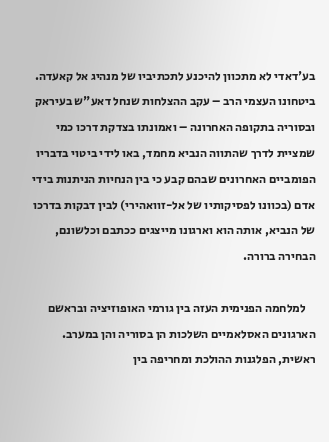בע'דאדי לא מתכוון להיכנע לתכתיביו של מנהיג אל קאעדה. ביטחונו העצמי הרב – עקב ההצלחות שנחל דאע"ש בעיראק ובסוריה בתקופה האחרונה – ואמונתו בצדקת דרכו כמי שמציית לדרך שהתווה הנביא מחמד, באו לידי ביטוי בדבריו הפומביים האחרונים שבהם קבע כי בין הנחיות הניתנות בידי אדם (בכוונו לפסיקותיו של אל-זוואהירי) לבין דבקות בדרכו של הנביא, אותה הוא וארגונו מייצגים ככתבם וכלשונם, הבחירה ברורה.

    למלחמה הפנימית העזה בין גורמי האופוזיציה ובראשם הארגונים האסלאמיים השלכות הן בסוריה והן במערב. ראשית, הפלגנות ההולכת ומחריפה בין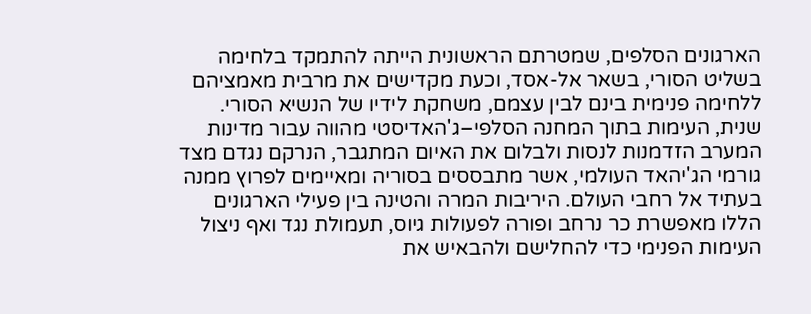הארגונים הסלפים, שמטרתם הראשונית הייתה להתמקד בלחימה בשליט הסורי, בשאר אל-אסד, וכעת מקדישים את מרבית מאמציהם ללחימה פנימית בינם לבין עצמם, משחקת לידיו של הנשיא הסורי. שנית, העימות בתוך המחנה הסלפי–ג'האדיסטי מהווה עבור מדינות המערב הזדמנות לנסות ולבלום את האיום המתגבר, הנרקם נגדם מצד גורמי הג'יהאד העולמי, אשר מתבססים בסוריה ומאיימים לפרוץ ממנה בעתיד אל רחבי העולם. היריבות המרה והטינה בין פעילי הארגונים הללו מאפשרת כר נרחב ופורה לפעולות גיוס, תעמולת נגד ואף ניצול העימות הפנימי כדי להחלישם ולהבאיש את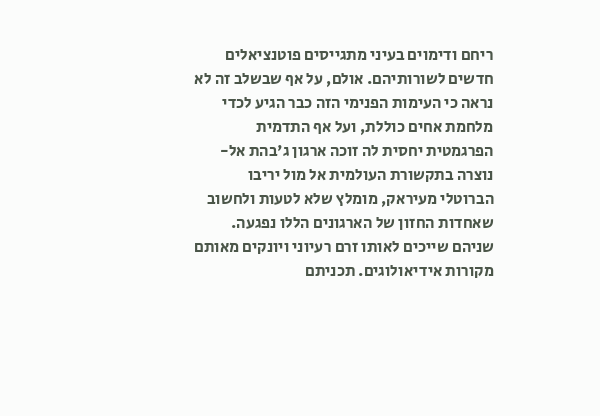ריחם ודימוים בעיני מתגייסים פוטנציאלים חדשים לשורותיהם. אולם, על אף שבשלב זה לא נראה כי העימות הפנימי הזה כבר הגיע לכדי מלחמת אחים כוללת, ועל אף התדמית הפרגמטית יחסית לה זוכה ארגון ג'בהת אל-נוצרה בתקשורת העולמית אל מול יריבו הברוטלי מעיראק, מומלץ שלא לטעות ולחשוב שאחדות החזון של הארגונים הללו נפגעה. שניהם שייכים לאותו זרם רעיוני ויונקים מאותם מקורות אידיאולוגים. תכניתם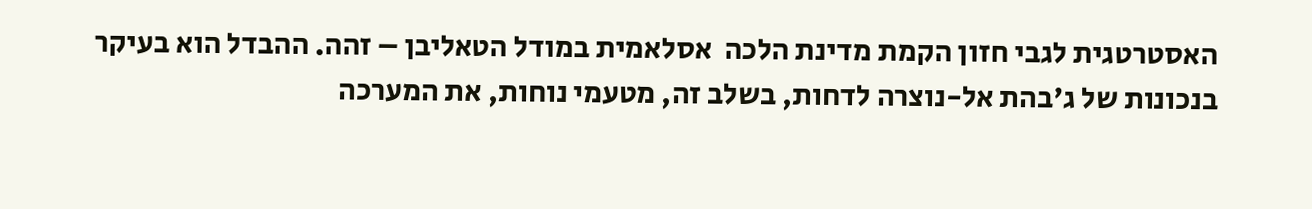האסטרטגית לגבי חזון הקמת מדינת הלכה  אסלאמית במודל הטאליבן – זהה. ההבדל הוא בעיקר בנכונות של ג'בהת אל-נוצרה לדחות, בשלב זה, מטעמי נוחות, את המערכה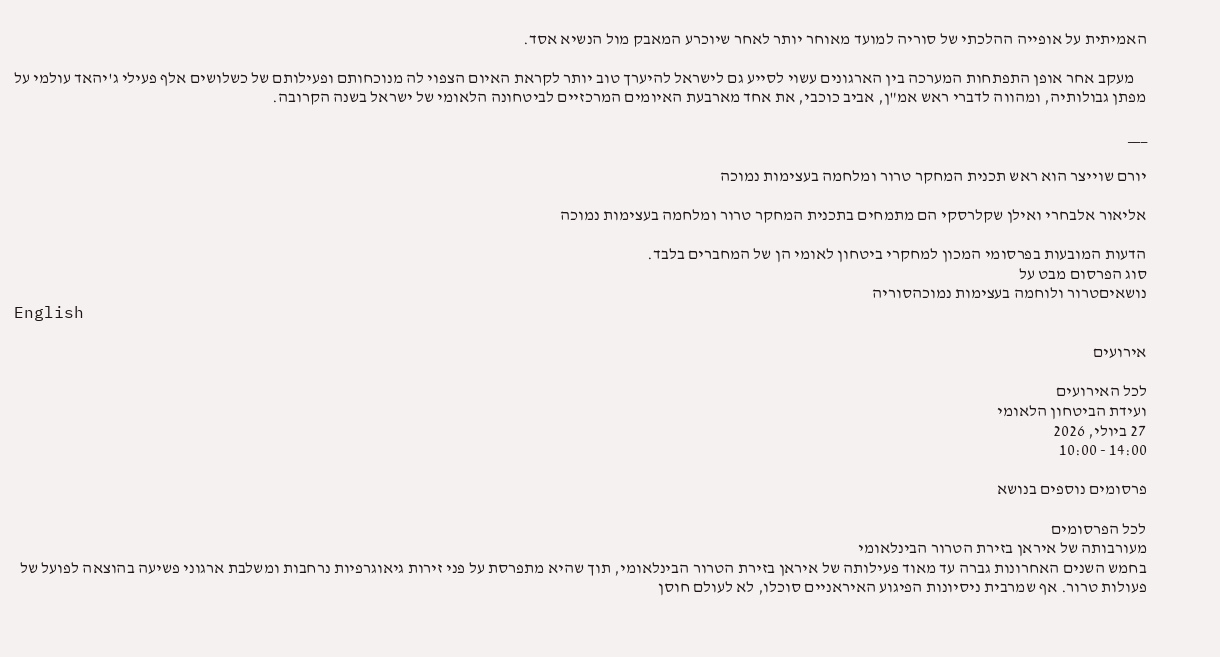האמיתית על אופייה ההלכתי של סוריה למועד מאוחר יותר לאחר שיוכרע המאבק מול הנשיא אסד.

    מעקב אחר אופן התפתחות המערכה בין הארגונים עשוי לסייע גם לישראל להיערך טוב יותר לקראת האיום הצפוי לה מנוכחותם ופעילותם של כשלושים אלף פעילי ג'יהאד עולמי על מפתן גבולותיה, ומהווה לדברי ראש אמ"ן, אביב כוכבי, את אחד מארבעת האיומים המרכזיים לביטחונה הלאומי של ישראל בשנה הקרובה.

___

יורם שוייצר הוא ראש תכנית המחקר טרור ומלחמה בעצימות נמוכה

אליאור אלבחרי ואילן שקלרסקי הם מתמחים בתכנית המחקר טרור ומלחמה בעצימות נמוכה

הדעות המובעות בפרסומי המכון למחקרי ביטחון לאומי הן של המחברים בלבד.
סוג הפרסום מבט על
נושאיםטרור ולוחמה בעצימות נמוכהסוריה
English

אירועים

לכל האירועים
ועידת הביטחון הלאומי
27 ביולי, 2026
14:00 - 10:00

פרסומים נוספים בנושא

לכל הפרסומים
מעורבותה של איראן בזירת הטרור הבינלאומי
בחמש השנים האחרונות גברה עד מאוד פעילותה של איראן בזירת הטרור הבינלאומי, תוך שהיא מתפרסת על פני זירות גיאוגרפיות נרחבות ומשלבת ארגוני פשיעה בהוצאה לפועל של פעולות טרור. אף שמרבית ניסיונות הפיגוע האיראניים סוכלו, לא לעולם חוסן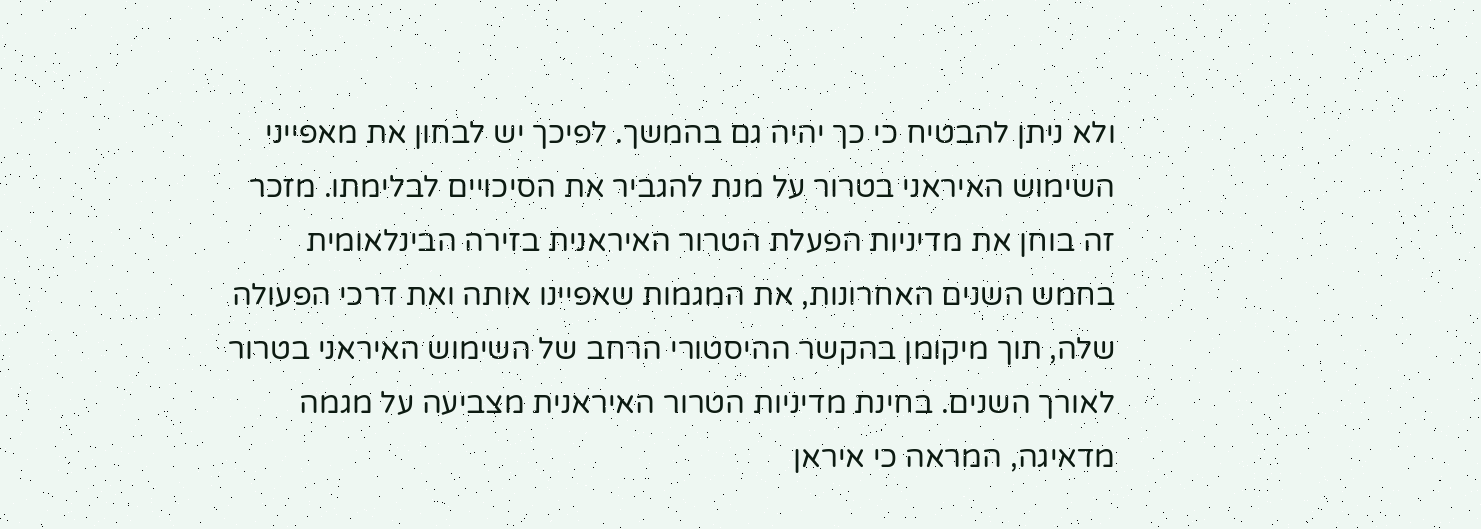ולא ניתן להבטיח כי כך יהיה גם בהמשך. לפיכך יש לבחון את מאפייני השימוש האיראני בטרור על מנת להגביר את הסיכויים לבלימתו. מזכר זה בוחן את מדיניות הפעלת הטרור האיראנית בזירה הבינלאומית בחמש השנים האחרונות, את המגמות שאפיינו אותה ואת דרכי הפעולה שלה, תוך מיקומן בהקשר ההיסטורי הרחב של השימוש האיראני בטרור לאורך השנים. בחינת מדיניות הטרור האיראנית מצביעה על מגמה מדאיגה, המראה כי איראן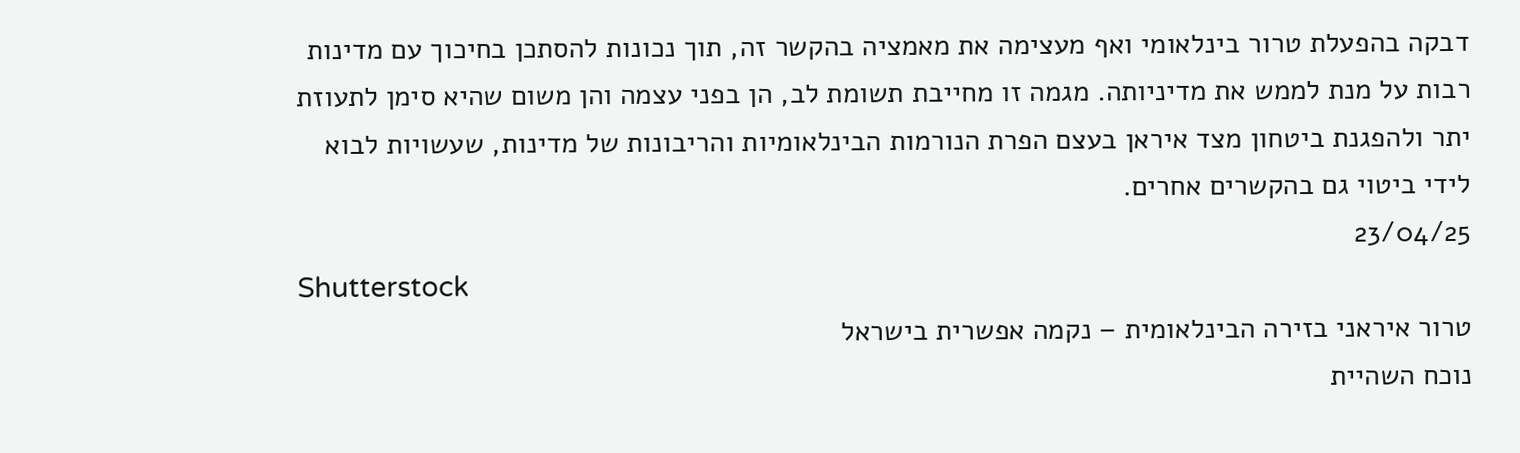דבקה בהפעלת טרור בינלאומי ואף מעצימה את מאמציה בהקשר זה, תוך נכונות להסתכן בחיכוך עם מדינות רבות על מנת לממש את מדיניותה. מגמה זו מחייבת תשומת לב, הן בפני עצמה והן משום שהיא סימן לתעוזת יתר ולהפגנת ביטחון מצד איראן בעצם הפרת הנורמות הבינלאומיות והריבונות של מדינות, שעשויות לבוא לידי ביטוי גם בהקשרים אחרים.
23/04/25
Shutterstock
טרור איראני בזירה הבינלאומית – נקמה אפשרית בישראל
נוכח השהיית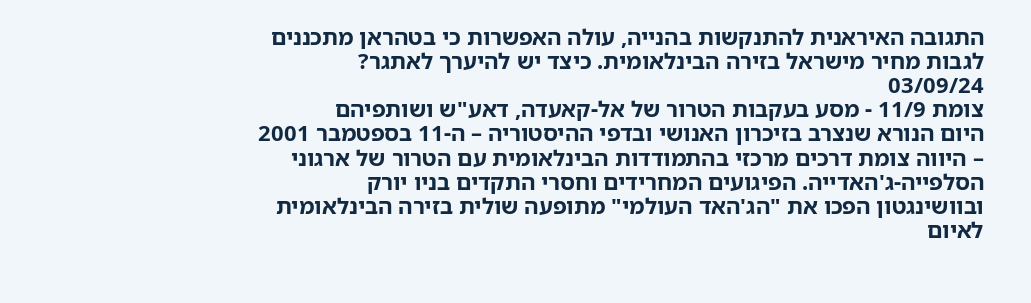התגובה האיראנית להתנקשות בהנייה, עולה האפשרות כי בטהראן מתכננים לגבות מחיר מישראל בזירה הבינלאומית. כיצד יש להיערך לאתגר?
03/09/24
צומת 11/9 - מסע בעקבות הטרור של אל-קאעדה, דאע"ש ושותפיהם
היום הנורא שנצרב בזיכרון האנושי ובדפי ההיסטוריה – ה-11 בספטמבר 2001 – היווה צומת דרכים מרכזי בהתמודדות הבינלאומית עם הטרור של ארגוני הסלפייה-ג'האדייה. הפיגועים המחרידים וחסרי התקדים בניו יורק ובוושינגטון הפכו את "הג'האד העולמי" מתופעה שולית בזירה הבינלאומית לאיום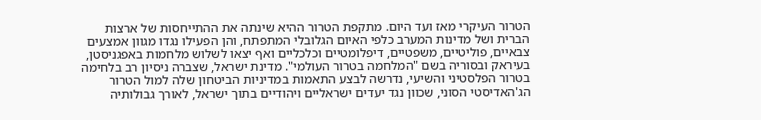הטרור העיקרי מאז ועד היום. מתקפת הטרור ההיא שינתה את ההתייחסות של ארצות הברית ושל מדינות המערב כלפי האיום הגלובלי המתפתח, והן הפעילו נגדו מגוון אמצעים צבאיים, פוליטיים, משפטיים, דיפלומטיים וכלכליים ואף יצאו לשלוש מלחמות באפגניסטן, בעיראק ובסוריה בשם "המלחמה בטרור העולמי". מדינת ישראל, שצברה ניסיון רב בלחימה בטרור הפלסטיני והשיעי, נדרשה לבצע התאמות במדיניות הביטחון שלה למול הטרור הג'האדיסטי הסוני, שכוון נגד יעדים ישראליים ויהודיים בתוך ישראל, לאורך גבולותיה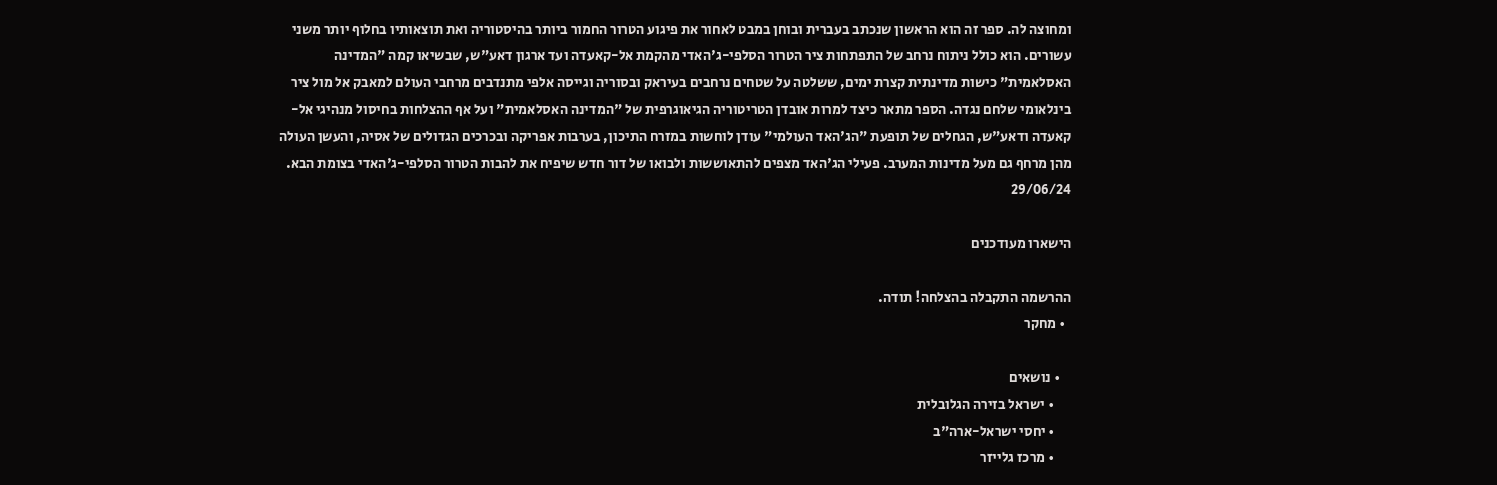ומחוצה לה. ספר זה הוא הראשון שנכתב בעברית ובוחן במבט לאחור את פיגוע הטרור החמור ביותר בהיסטוריה ואת תוצאותיו בחלוף יותר משני עשורים. הוא כולל ניתוח נרחב של התפתחות ציר הטרור הסלפי-ג'האדי מהקמת אל-קאעדה ועד ארגון דאע"ש, שבשיאו קמה "המדינה האסלאמית" כישות מדינתית קצרת ימים, ששלטה על שטחים נרחבים בעיראק ובסוריה וגייסה אלפי מתנדבים מרחבי העולם למאבק אל מול ציר בינלאומי שלחם נגדה. הספר מתאר כיצד למרות אובדן הטריטוריה הגיאוגרפית של "המדינה האסלאמית" ועל אף ההצלחות בחיסול מנהיגי אל-קאעדה ודאע"ש, הגחלים של תופעת "הג'האד העולמי" עודן לוחשות במזרח התיכון, בערבות אפריקה ובכרכים הגדולים של אסיה, והעשן העולה מהן מרחף גם מעל מדינות המערב. פעילי הג'האד מצפים להתאוששות ולבואו של דור חדש שיפיח את להבות הטרור הסלפי-ג'האדי בצומת הבא.
29/06/24

הישארו מעודכנים

ההרשמה התקבלה בהצלחה! תודה.
  • מחקר

    • נושאים
      • ישראל בזירה הגלובלית
      • יחסי ישראל-ארה"ב
      • מרכז גלייזר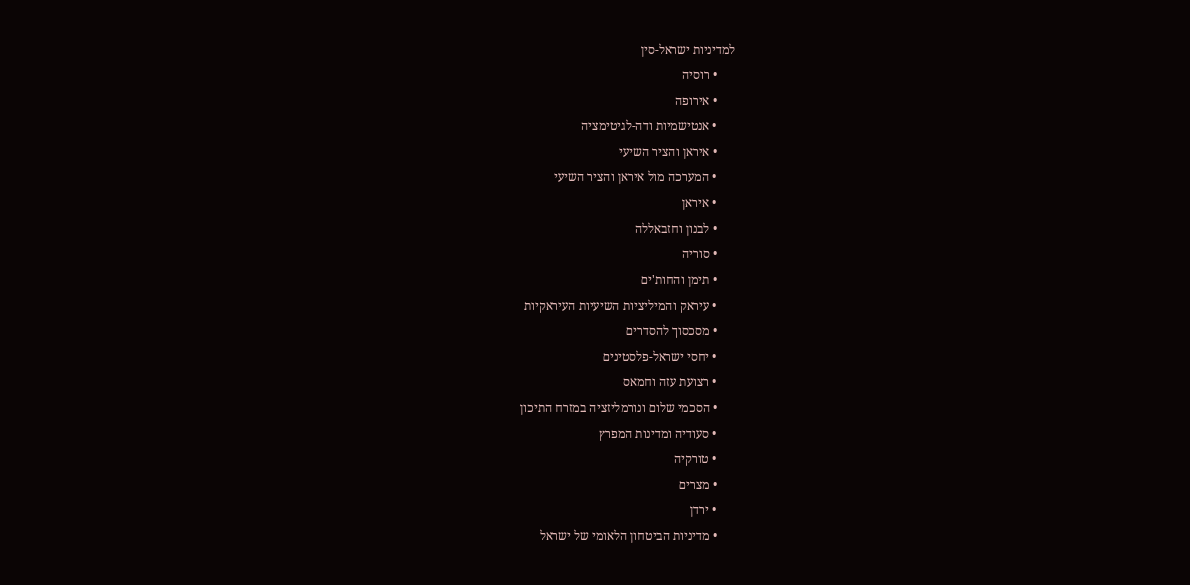למדיניות ישראל-סין
      • רוסיה
      • אירופה
      • אנטישמיות ודה-לגיטימציה
      • איראן והציר השיעי
      • המערכה מול איראן והציר השיעי
      • איראן
      • לבנון וחזבאללה
      • סוריה
      • תימן והחות'ים
      • עיראק והמיליציות השיעיות העיראקיות
      • מסכסוך להסדרים
      • יחסי ישראל-פלסטינים
      • רצועת עזה וחמאס
      • הסכמי שלום ונורמליזציה במזרח התיכון
      • סעודיה ומדינות המפרץ
      • טורקיה
      • מצרים
      • ירדן
      • מדיניות הביטחון הלאומי של ישראל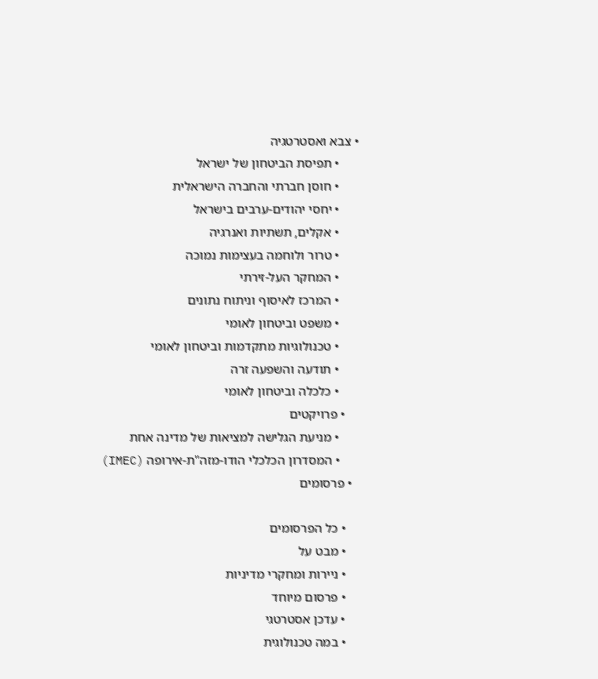• צבא ואסטרטגיה
      • תפיסת הביטחון של ישראל
      • חוסן חברתי והחברה הישראלית
      • יחסי יהודים-ערבים בישראל
      • אקלים, תשתיות ואנרגיה
      • טרור ולוחמה בעצימות נמוכה
      • המחקר העל-זירתי
      • המרכז לאיסוף וניתוח נתונים
      • משפט וביטחון לאומי
      • טכנולוגיות מתקדמות וביטחון לאומי
      • תודעה והשפעה זרה
      • כלכלה וביטחון לאומי
    • פרויקטים
      • מניעת הגלישה למציאות של מדינה אחת
      • המסדרון הכלכלי הודו-מזה"ת-אירופה (IMEC)
  • פרסומים

    • כל הפרסומים
    • מבט על
    • ניירות ומחקרי מדיניות
    • פרסום מיוחד
    • עדכן אסטרטגי
    • במה טכנולוגית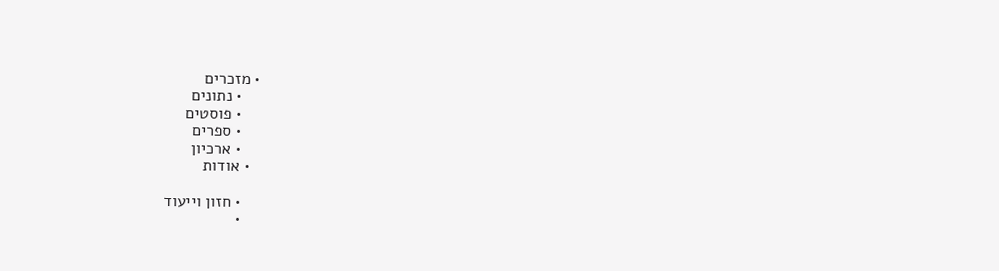• מזכרים
    • נתונים
    • פוסטים
    • ספרים
    • ארכיון
  • אודות

    • חזון וייעוד
    •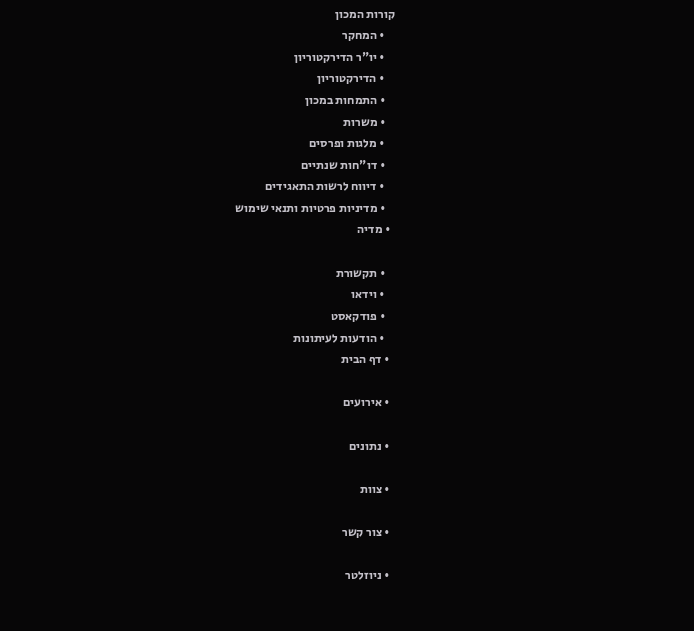קורות המכון
    • המחקר
    • יו"ר הדירקטוריון
    • הדירקטוריון
    • התמחות במכון
    • משרות
    • מלגות ופרסים
    • דו"חות שנתיים
    • דיווח לרשות התאגידים
    • מדיניות פרטיות ותנאי שימוש
  • מדיה

    • תקשורת
    • וידאו
    • פודקאסט
    • הודעות לעיתונות
  • דף הבית

  • אירועים

  • נתונים

  • צוות

  • צור קשר

  • ניוזלטר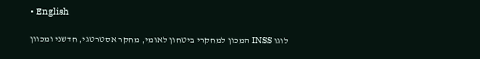• English

לוגו INSS המכון למחקרי ביטחון לאומי, מחקר אסטרטגי, חדשני ומכוון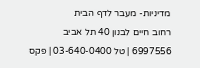מדיניות- מעבר לדף הבית
רחוב חיים לבנון 40 תל אביב 6997556 | טל 03-640-0400 | פקס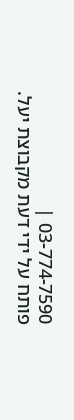03-774-7590 |
פותח על ידי דעת מקבוצת יעל.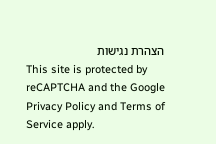הצהרת נגישות
This site is protected by reCAPTCHA and the Google Privacy Policy and Terms of Service apply.